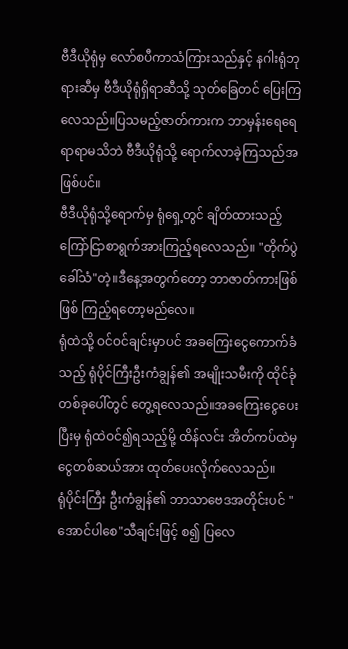ဗီဒီယိုရုံမှ လော်စပီကာသံကြားသည်နှင့် နဂါးရုံဘုရားဆီမှ ဗီဒီယိုရုံရှိရာဆီသို့ သုတ်ခြေတင် ပြေးကြလေသည်။ပြသမည့်ဇာတ်ကားက ဘာမှန်းရေရေရာရာမသိဘဲ ဗီဒီယိုရုံသို့ ရောက်လာခဲ့ကြသည်အဖြစ်ပင်။
ဗီဒီယိုရုံသို့ရောက်မှ ရုံရှေ့တွင် ချိတ်ထားသည့် ကြော်ငြာစာရွက်အားကြည့်ရလေသည်။ "တိုက်ပွဲခေါ်သံ"တဲ့။ဒီနေ့အတွက်တော့ ဘာဇာတ်ကားဖြစ်ဖြစ် ကြည့်ရတော့မည်လေ။
ရုံထဲသို့ ဝင်ဝင်ချင်းမှာပင် အခကြေးငွေကောက်ခံသည့် ရုံပိုင်ကြီးဦးကံချွန်၏ အမျိုးသမီးကို ထိုင်ခုံတစ်ခုပေါ်တွင် တွေ့ရလေသည်။အခကြေးငွေပေးပြီးမှ ရုံထဲဝင်၍ရသည့်မို့ ထိန်လင်း အိတ်ကပ်ထဲမှ ငွေတစ်ဆယ်အား ထုတ်ပေးလိုက်လေသည်။
ရုံပိုင်းကြီး ဦးကံချွန်၏ ဘာသာဗေဒအတိုင်းပင် "အောင်ပါစေ"သီချင်းဖြင့် စ၍ ပြလေ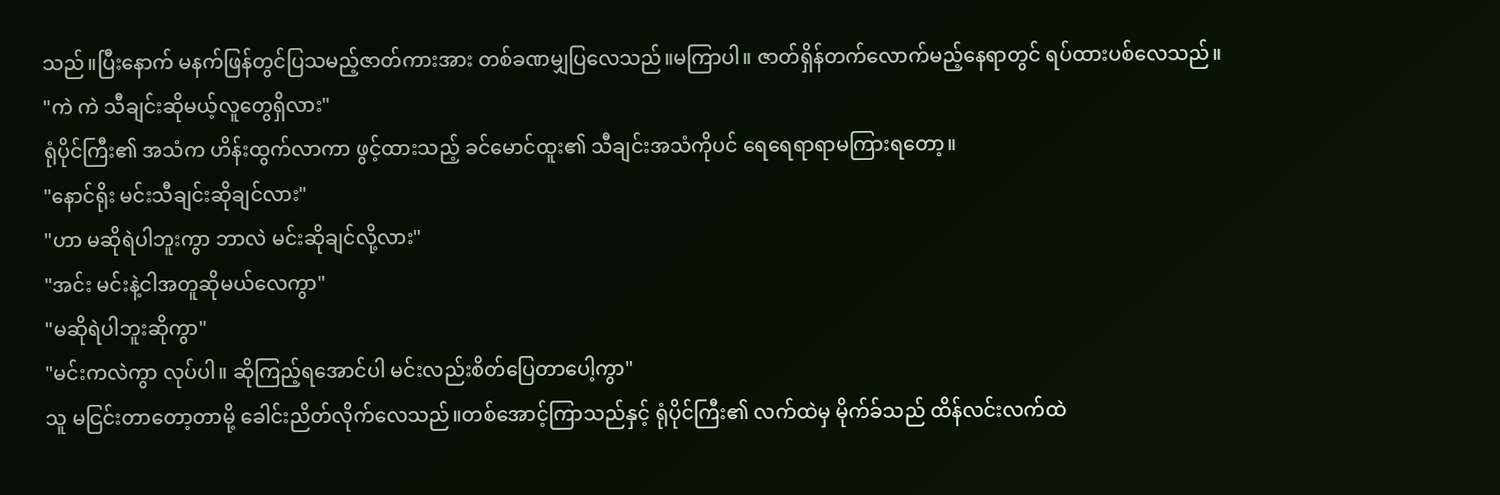သည်။ပြီးနောက် မနက်ဖြန်တွင်ပြသမည့်ဇာတ်ကားအား တစ်ခဏမျှပြလေသည်။မကြာပါ။ ဇာတ်ရှိန်တက်လောက်မည့်နေရာတွင် ရပ်ထားပစ်လေသည်။
"ကဲ ကဲ သီချင်းဆိုမယ့်လူတွေရှိလား"
ရုံပိုင်ကြီး၏ အသံက ဟိန်းထွက်လာကာ ဖွင့်ထားသည့် ခင်မောင်ထူး၏ သီချင်းအသံကိုပင် ရေရေရာရာမကြားရတော့။
"နောင်ရိုး မင်းသီချင်းဆိုချင်လား"
"ဟာ မဆိုရဲပါဘူးကွာ ဘာလဲ မင်းဆိုချင်လို့လား"
"အင်း မင်းနဲ့ငါအတူဆိုမယ်လေကွာ"
"မဆိုရဲပါဘူးဆိုကွာ"
"မင်းကလဲကွာ လုပ်ပါ။ ဆိုကြည့်ရအောင်ပါ မင်းလည်းစိတ်ပြေတာပေါ့ကွာ"
သူ မငြင်းတာတော့တာမို့ ခေါင်းညိတ်လိုက်လေသည်။တစ်အောင့်ကြာသည်နှင့် ရုံပိုင်ကြီး၏ လက်ထဲမှ မိုက်ခ်သည် ထိန်လင်းလက်ထဲ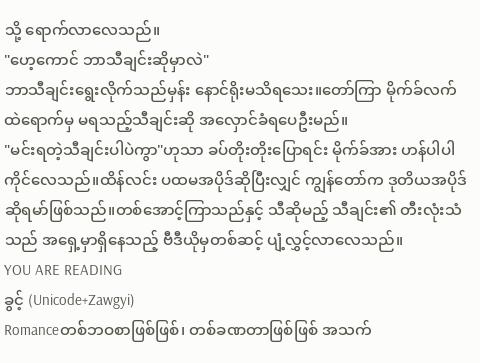သို့ ရောက်လာလေသည်။
"ဟေ့ကောင် ဘာသီချင်းဆိုမှာလဲ"
ဘာသီချင်းရွေးလိုက်သည်မှန်း နောင်ရိုးမသိရသေး။တော်ကြာ မိုက်ခ်လက်ထဲရောက်မှ မရသည့်သီချင်းဆို အလှောင်ခံရပေဦးမည်။
"မင်းရတဲ့သီချင်းပါပဲကွာ"ဟုသာ ခပ်တိုးတိုးပြောရင်း မိုက်ခ်အား ဟန်ပါပါကိုင်လေသည်။ထိန်လင်း ပထမအပိုဒ်ဆိုပြီးလျှင် ကျွန်တော်က ဒုတိယအပိုဒ်ဆိုရမာ်ဖြစ်သည်။တစ်အောင့်ကြာသည်နှင့် သီဆိုမည့် သီချင်း၏ တီးလုံးသံသည် အရှေ့မှာရှိနေသည့် ဗီဒီယိုမှတစ်ဆင့် ပျံ့လွှင့်လာလေသည်။
YOU ARE READING
ခွင့် (Unicode+Zawgyi)
Romanceတစ်ဘဝစာဖြစ်ဖြစ်၊ တစ်ခဏတာဖြစ်ဖြစ် အသက်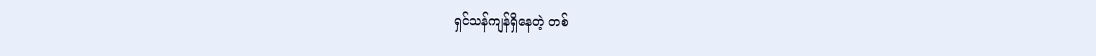ရှင်သန်ကျန်ရှိနေတဲ့ တစ်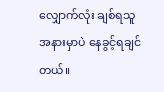လျှောက်လုံး ချစ်ရသူ အနားမှာပဲ နေခွင့်ရချင်တယ်။